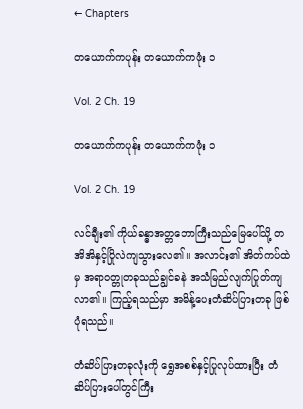← Chapters

တယောက်ကပုန်း တယောက်ကဖုံး ၁

Vol. 2 Ch. 19

တယောက်ကပုန်း တယောက်ကဖုံး ၁

Vol. 2 Ch. 19

လင်ချီး၏ ကိုယ်ခန္ဓာအတ္တဘောကြီးသည်မြေပေါ်သို့ တအိအိနှင့်ပြိုလဲကျသွားလေ၏။ အလာင်း၏ အိတ်ကပ်ထဲမှ အရာဝတ္တုတခုသည်ချွင်ခနဲ အသံမြည်လျက်ပြုတ်ကျလာ၏။ ကြည့်ရသည်မှာ အမိန့်ပေးတံဆိပ်ပြားတခု ဖြစ်ပုံရသည်။

တံဆိပ်ပြားတခုလုံးကို ရွှေအစစ်နှင့်ပြုလုပ်ထားပြီး တံဆိပ်ပြားပေါ်တွင်ကြီး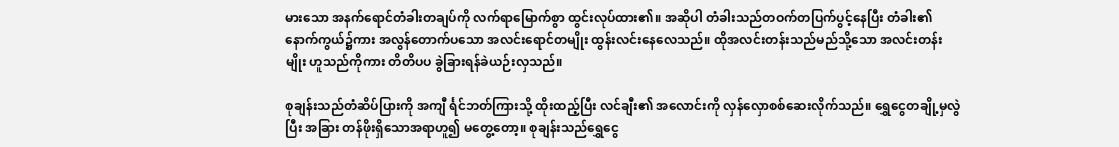မားသော အနက်ရောင်တံခါးတချပ်ကို လက်ရာမြောက်စွာ ထွင်းလုပ်ထား၏။ အဆိုပါ တံခါးသည်တဝက်တပြက်ပွင့်နေပြီး တံခါး၏ နောက်ကွယ်၌ကား အလွန်တောက်ပသော အလင်းရောင်တမျိုး ထွန်းလင်းနေလေသည်။ ထိုအလင်းတန်းသည်မည်သို့သော အလင်းတန်းမျိုး ဟူသည်ကိုကား တိတိပပ ခွဲခြားရန်ခဲယဉ်းလှသည်။

စုချန်းသည်တံဆိပ်ပြားကို အကျီ င်္ရင်ဘတ်ကြားသို့ ထိုးထည့်ပြီး လင်ချီး၏ အလောင်းကို လှန်လှောစစ်ဆေးလိုက်သည်။ ရွှေငွေတချို့မှလွဲပြီး အခြား တန်ဖိုးရှိသောအရာဟူ၍ မတွေ့တော့။ စုချန်းသည်ရွှေငွေ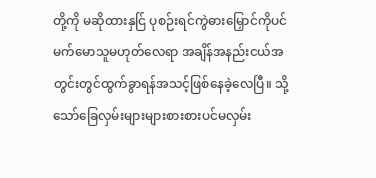တို့ကို မဆိုထားနှင်ြ ပုစဉ်းရင်ကွဲဓားမြှောင်ကိုပင်မက်မောသူမဟုတ်လေရာ အချိန်အနည်းငယ်အတွင်းတွင်ထွက်ခွာရန်အသင့်ဖြစ်နေခဲ့လေပြီ။ သို့သော်ခြေလှမ်းများများစားစားပင်မလှမ်း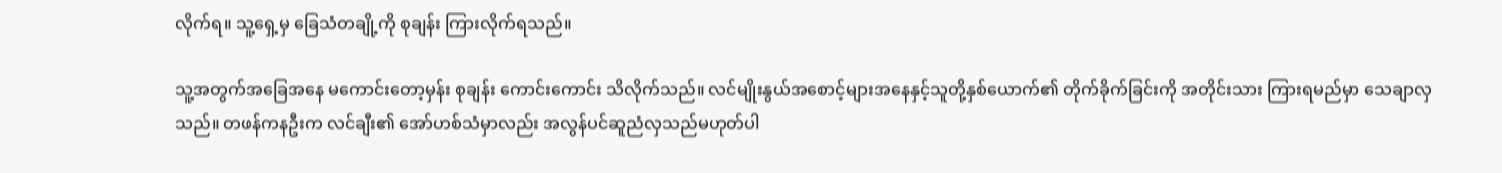လိုက်ရ။ သူ့ရှေ့မှ ခြေသံတချို့ကို စုချန်း ကြားလိုက်ရသည်။

သူ့အတွက်အခြေအနေ မကောင်းတော့မှန်း စုချန်း ကောင်းကောင်း သိလိုက်သည်။ လင်မျိုးနွယ်အစောင့်များအနေနှင့်သူတို့နှစ်ယောက်၏ တိုက်ခိုက်ခြင်းကို အတိုင်းသား ကြားရမည်မှာ သေချာလှသည်။ တဖန်ကနဦးက လင်ချီး၏ အော်ဟစ်သံမှာလည်း အလွန်ပင်ဆူညံလှသည်မဟုတ်ပါ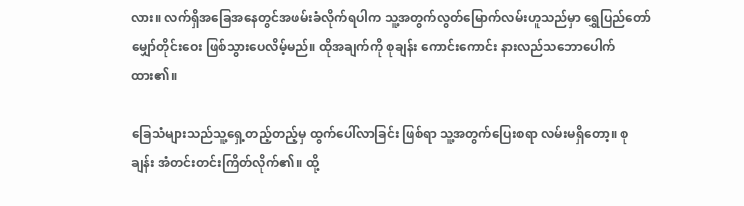လား။ လက်ရှိအခြေအနေတွင်အဖမ်းခံလိုက်ရပါက သူ့အတွက်လွတ်မြောက်လမ်းဟူသည်မှာ ရွှေပြည်တော်မျှော်တိုင်းဝေး ဖြစ်သွားပေလိမ့်မည်။ ထိုအချက်ကို စုချန်း ကောင်းကောင်း နားလည်သဘောပေါက်ထား၏။

ခြေသံများသည်သူ့ရှေ့တည့်တည့်မှ ထွက်ပေါ်လာခြင်း ဖြစ်ရာ သူ့အတွက်ပြေးစရာ လမ်းမရှိတော့။ စုချန်း အံတင်းတင်းကြိတ်လိုက်၏။ ထို့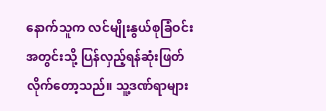နောက်သူက လင်မျိုးနွယ်စုခြံဝင်းအတွင်းသို့ ပြန်လှည့်ရန်ဆုံးဖြတ်လိုက်တော့သည်။ သူ့ဒဏ်ရာများ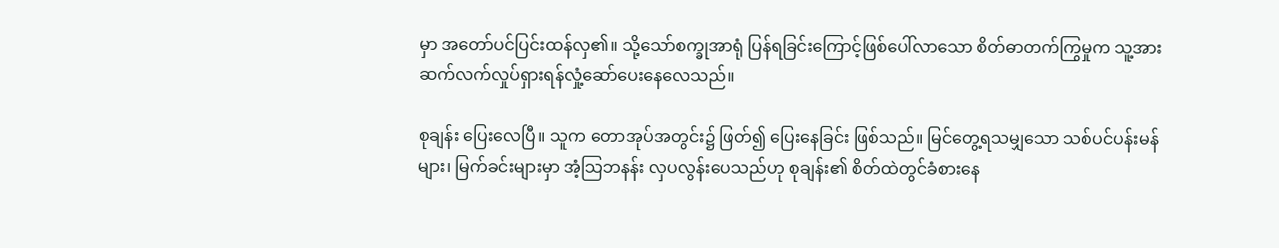မှာ အတော်ပင်ပြင်းထန်လှ၏။ သို့သော်စက္ခုအာရုံ ပြန်ရခြင်းကြောင့်ဖြစ်ပေါ်လာသော စိတ်ဓာတက်ကြွမှုက သူ့အား ဆက်လက်လှုပ်ရှားရန်လှုံ့ဆော်ပေးနေလေသည်။

စုချန်း ပြေးလေပြီ။ သူက တောအုပ်အတွင်း၌ ဖြတ်၍ ပြေးနေခြင်း ဖြစ်သည်။ မြင်တွေ့ရသမျှသော သစ်ပင်ပန်းမန်များ၊ မြက်ခင်းများမှာ အံ့သြဘနန်း လှပလွန်းပေသည်ဟု စုချန်း၏ စိတ်ထဲတွင်ခံစားနေ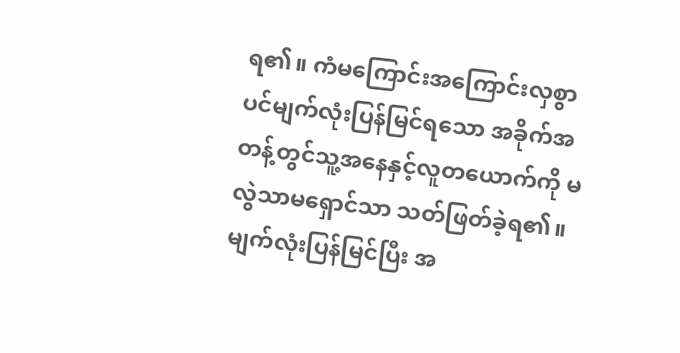ရ၏။ ကံမကြောင်းအကြောင်းလှစွာပင်မျက်လုံးပြန်မြင်ရသော အခိုက်အတန့်တွင်သူ့အနေနှင့်လူတယောက်ကို မလွဲသာမရှောင်သာ သတ်ဖြတ်ခဲ့ရ၏။ မျက်လုံးပြန်မြင်ပြီး အ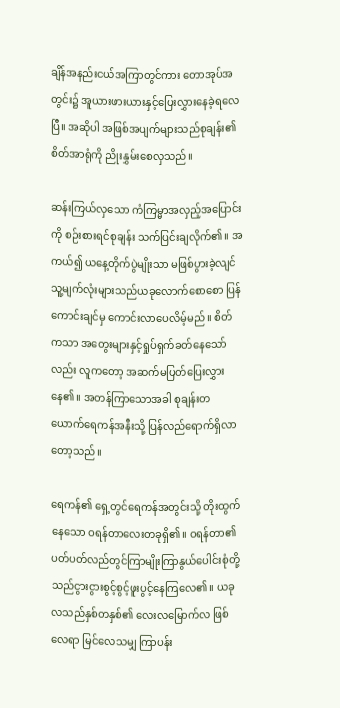ချိန်အနည်းငယ်အကြာတွင်ကား တောအုပ်အတွင်း၌ အူယားဖားယားနှင့်ပြေးလွှားနေခဲ့ရလေပြီ။ အဆိုပါ အဖြစ်အပျက်များသည်စုချန်း၏ စိတ်အာရုံကို ညိုးနွှမ်းစေလှသည်။

ဆန်းကြယ်လှသော ကံကြမ္မာအလှည့်အပြောင်းကို စဉ်းစားရင်စုချန်း သက်ပြင်းချလိုက်၏။ အကယ်၍ ယနေ့တိုက်ပွဲမျိုးသာ မဖြစ်ပွားခဲ့လျင်သူ့မျက်လုံးများသည်ယခုလောက်စောစော ပြန်ကောင်းချင်မှ ကောင်းလာပေလိမ့်မည်။ စိတ်ကသာ အတွေးများနှင့်ရှုပ်ရှက်ခတ်နေသော်လည်း လူကတော့ အဆက်မပြတ်ပြေးလွှားနေ၏။ အတန်ကြာသောအခါ စုချန်းတယောက်ရေကန်အနီးသို့ ပြန်လည်ရောက်ရှိလာတော့သည်။

ရေကန်၏ ရှေ့တွင်ရေကန်အတွင်းသို့ တိုးထွက်နေသော ဝရန်တာလေးတခုရှိ၏။ ဝရန်တာ၏ ပတ်ပတ်လည်တွင်ကြာမျိုးကြာနွယ်ပေါင်းစုံတို့သည်ငွားငွားစွင့်စွင့်ဖူးပွင့်နေကြလေ၏။ ယခုလသည်နှစ်တနှစ်၏ လေးလမြောက်လ ဖြစ်လေရာ မြင်လေသမျှ ကြာပန်း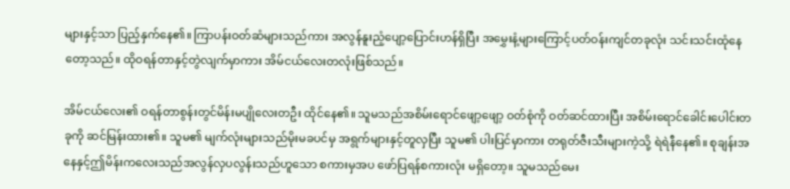များနှင့်သာ ပြည့်နှက်နေ၏။ ကြာပန်းဝတ်ဆံများသည်ကား အလွန်နူးညံ့ပျော့ပြောင်းဟန်ရှိပြီး အမွှေးနံ့များကြောင့်ပတ်ဝန်းကျင်တခုလုံး သင်းသင်းထုံနေတော့သည်။ ထိုဝရန်တာနှင့်တွဲလျက်မှာကား အိမ်ငယ်လေးတလုံးဖြစ်သည်။

အိမ်ငယ်လေး၏ ဝရန်တာစွန်းတွင်မိန်းမပျိုလေးတဦး ထိုင်နေ၏။ သူမသည်အစိမ်းရောင်ဖျော့ဖျော့ ဝတ်စုံကို ဝတ်ဆင်ထားပြီး အစိမ်းရောင်ခေါင်းပေါင်းတခုကို ဆင်မြန်းထား၏။ သူမ၏ မျက်လုံးများသည်မိုးမခပင်မှ အရွက်များနှင့်တူလှပြီး သူမ၏ ပါးပြင်မှာကား တရုတ်ဇီးသီးများကဲ့သို့ ရဲရဲနီနေ၏။ စုချန်းအနေနှင့်ဤမိန်းကလေးသည်အလွန်လှပလွန်းသည်ဟူသော စကားမှအပ ဖော်ပြရန်စကားလုံး မရှိတော့။ သူမသည်မေး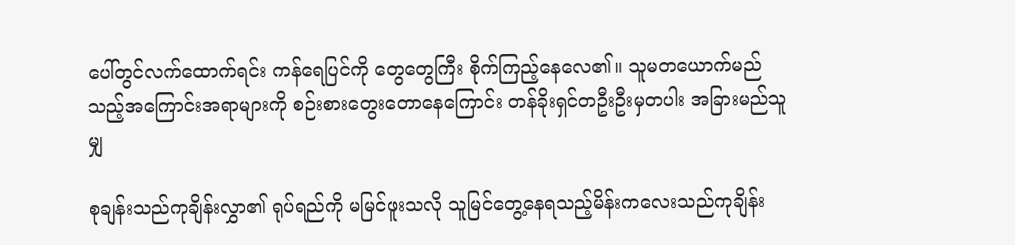ပေါ်တွင်လက်ထောက်ရင်း ကန်ရေပြင်ကို တွေတွေကြီး စိုက်ကြည့်နေလေ၏။ သူမတယောက်မည်သည့်အကြောင်းအရာများကို စဉ်းစားတွေးတောနေကြောင်း တန်ခိုးရှင်တဦးဦးမှတပါး အခြားမည်သူမျှ

စုချန်းသည်ကုချိန်းလွှာ၏ ရုပ်ရည်ကို မမြင်ဖူးသလို သူမြင်တွေ့နေရသည့်မိန်းကလေးသည်ကုချိန်း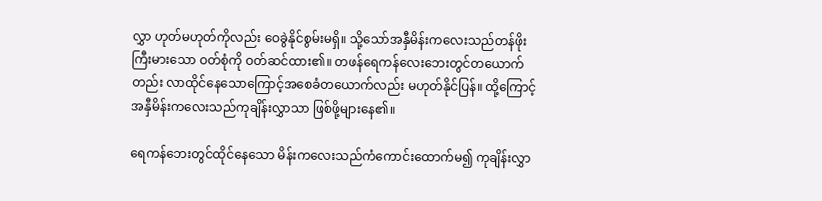လွှာ ဟုတ်မဟုတ်ကိုလည်း ဝေခွဲနိုင်စွမ်းမရှိ။ သို့သော်အနှီမိန်းကလေးသည်တန်ဖိုးကြီးမားသော ဝတ်စုံကို ဝတ်ဆင်ထား၏။ တဖန်ရေကန်လေးဘေးတွင်တယောက်တည်း လာထိုင်နေသောကြောင့်အစေခံတယောက်လည်း မဟုတ်နိုင်ပြန်။ ထို့ကြောင့်အနှီမိန်းကလေးသည်ကုချိန်းလွှာသာ ဖြစ်ဖို့များနေ၏။

ရေကန်ဘေးတွင်ထိုင်နေသော မိန်းကလေးသည်ကံကောင်းထောက်မ၍ ကုချိန်းလွှာ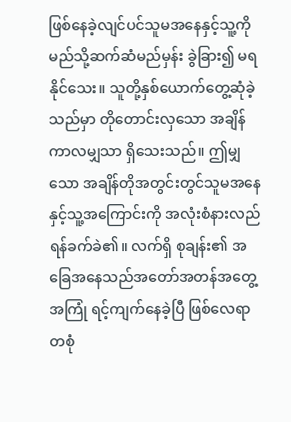ဖြစ်နေခဲ့လျင်ပင်သူမအနေနှင့်သူ့ကို မည်သို့ဆက်ဆံမည်မှန်း ခွဲခြား၍ မရနိုင်သေး။ သူတို့နှစ်ယောက်တွေ့ဆုံခဲ့သည်မှာ တိုတောင်းလှသော အချိန်ကာလမျှသာ ရှိသေးသည်။ ဤမျှသော အချိန်တိုအတွင်းတွင်သူမအနေနှင့်သူ့အကြောင်းကို အလုံးစံနားလည်ရန်ခက်ခဲ၏။ လက်ရှိ စုချန်း၏ အခြေအနေသည်အတော်အတန်အတွေ့အကြုံ ရင့်ကျက်နေခဲ့ပြီ ဖြစ်လေရာ တစုံ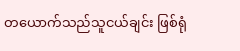တယောက်သည်သူငယ်ချင်း ဖြစ်ရုံ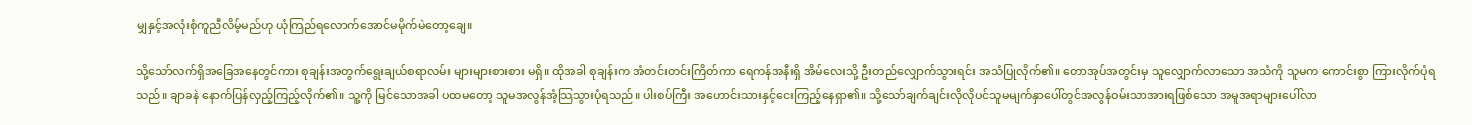မျှနှင့်အလုံးစုံကူညီလိမ့်မည်ဟု ယုံကြည်ရလောက်အောင်မမိုက်မဲတော့ချေ။

သို့သော်လက်ရှိအခြေအနေတွင်ကား စုချန်းအတွက်ရွေးချယ်စရာလမ်း များများစားစား မရှိ။ ထိုအခါ စုချန်းက အံတင်းတင်းကြိတ်ကာ ရေကန်အနီးရှိ အိမ်လေးသို့ ဦးတည်လျှောက်သွားရင်း အသံပြုလိုက်၏။ တောအုပ်အတွင်းမှ သူလျှောက်လာသော အသံကို သူမက ကောင်းစွာ ကြားလိုက်ပုံရသည်။ ချာခနဲ နောက်ပြန်လှည့်ကြည့်လိုက်၏။ သူ့ကို မြင်သောအခါ ပထမတော့ သူမအလွန်အံ့သြသွားပုံရသည်။ ပါးစပ်ကြီး အဟောင်းသားနှင့်ငေးကြည့်နေရှာ၏။ သို့သော်ချက်ချင်းလိုလိုပင်သူမမျက်နှာပေါ်တွင်အလွန်ဝမ်းသာအားရဖြစ်သော အမူအရာများပေါ်လာ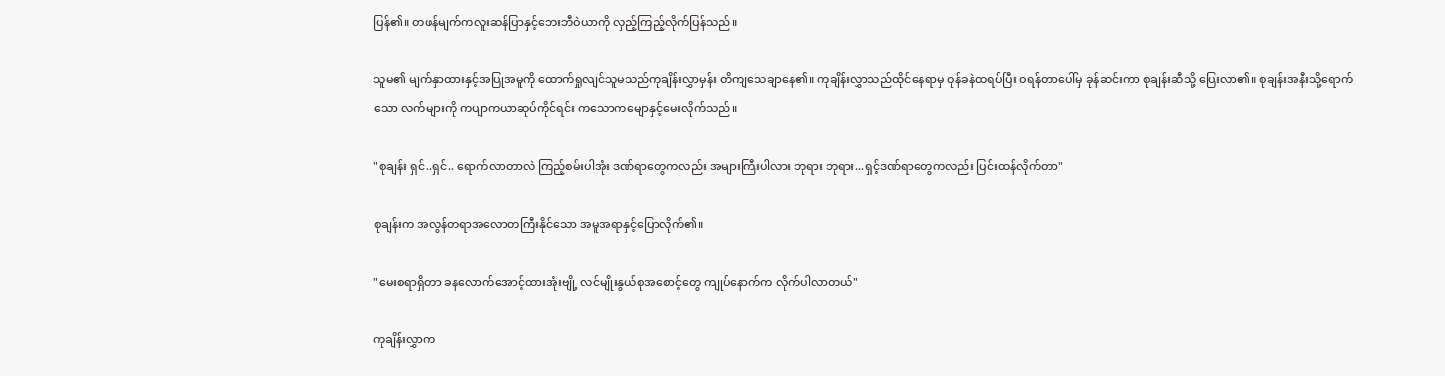ပြန်၏။ တဖန်မျက်ကလူးဆန်ပြာနှင့်ဘေးဘီဝဲယာကို လှည့်ကြည့်လိုက်ပြန်သည်။

သူမ၏ မျက်နှာထားနှင့်အပြုအမူကို ထောက်ရှုလျင်သူမသည်ကုချိန်းလွှာမှန်း တိကျသေချာနေ၏။ ကုချိန်းလွှာသည်ထိုင်နေရာမှ ဝုန်ခနဲထရပ်ပြီး ဝရန်တာပေါ်မှ ခုန်ဆင်းကာ စုချန်းဆီသို့ ပြေးလာ၏။ စုချန်းအနီးသို့ရောက်သော လက်များကို ကပျာကယာဆုပ်ကိုင်ရင်း ကသောကမျောနှင့်မေးလိုက်သည်။

"စုချန်း ရှင်..ရှင်.. ရောက်လာတာလဲ ကြည့်စမ်းပါအုံး ဒဏ်ရာတွေကလည်း အများကြီးပါလား ဘုရား ဘုရား...ရှင့်ဒဏ်ရာတွေကလည်း ပြင်းထန်လိုက်တာ"

စုချန်းက အလွန်တရာအလောတကြီးနိုင်သော အမူအရာနှင့်ပြောလိုက်၏။

"မေးစရာရှိတာ ခနလောက်အောင့်ထားအုံးဗျို့ လင်မျိုးနွယ်စုအစောင့်တွေ ကျုပ်နောက်က လိုက်ပါလာတယ်"

ကုချိန်းလွှာက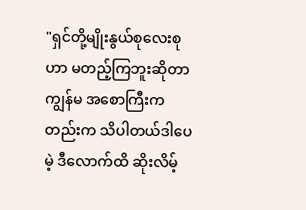"ရှင်တို့မျိုးနွယ်စုလေးစုဟာ မတည့်ကြဘူးဆိုတာ ကျွန်မ အစောကြီးကတည်းက သိပါတယ်ဒါပေမဲ့ ဒီလောက်ထိ ဆိုးလိမ့်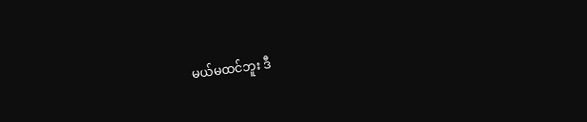မယ်မထင်ဘူး ဒီ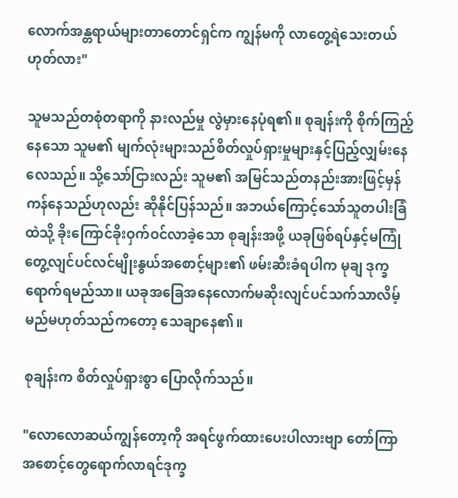လောက်အန္တရာယ်များတာတောင်ရှင်က ကျွန်မကို လာတွေ့ရဲသေးတယ်ဟုတ်လား"

သူမသည်တစုံတရာကို နားလည်မှု လွဲမှားနေပုံရ၏။ စုချန်းကို စိုက်ကြည့်နေသော သူမ၏ မျက်လုံးများသည်စိတ်လှုပ်ရှားမှုများနှင့်ပြည့်လျှမ်းနေလေသည်။ သို့သော်ငြားလည်း သူမ၏ အမြင်သည်တနည်းအားဖြင့်မှန်ကန်နေသည်ဟုလည်း ဆိုနိုင်ပြန်သည်။ အဘယ်ကြောင့်သော်သူတပါးခြံထဲသို့ ခိုးကြောင်ခိုးဝှက်ဝင်လာခဲ့သော စုချန်းအဖို့ ယခုဖြစ်ရပ်နှင့်မကြုံတွေ့လျင်ပင်လင်မျိုးနွယ်အစောင့်များ၏ ဖမ်းဆီးခံရပါက မုချ ဒုက္ခရောက်ရမည်သာ။ ယခုအခြေအနေလောက်မဆိုးလျင်ပင်သက်သာလိမ့်မည်မဟုတ်သည်ကတော့ သေချာနေ၏။

စုချန်းက စိတ်လှုပ်ရှားစွာ ပြောလိုက်သည်။

"လောလောဆယ်ကျွန်တော့ကို အရင်ဖွက်ထားပေးပါလားဗျာ တော်ကြာ အစောင့်တွေရောက်လာရင်ဒုက္ခ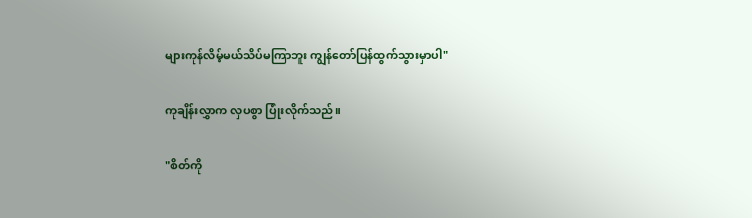များကုန်လိမ့်မယ်သိပ်မကြာဘူး ကျွန်တော်ပြန်ထွက်သွားမှာပါ"

ကုချိန်းလွှာက လှပစွာ ပြုံးလိုက်သည်။

"စိတ်ကို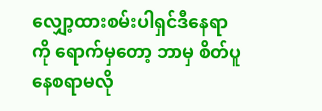လျှော့ထားစမ်းပါရှင်ဒီနေရာကို ရောက်မှတော့ ဘာမှ စိတ်ပူနေစရာမလို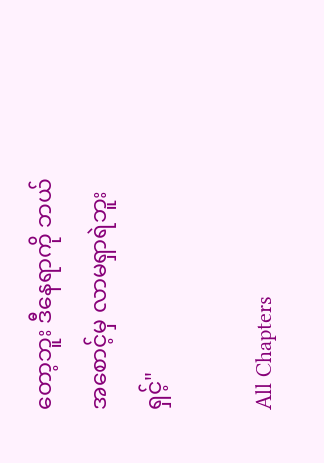တော့ဘူး ဒီနေရာကို ဘယ်အစောင့်မှ လာမရှာရဲဘူးရှင့်"

All Chapters